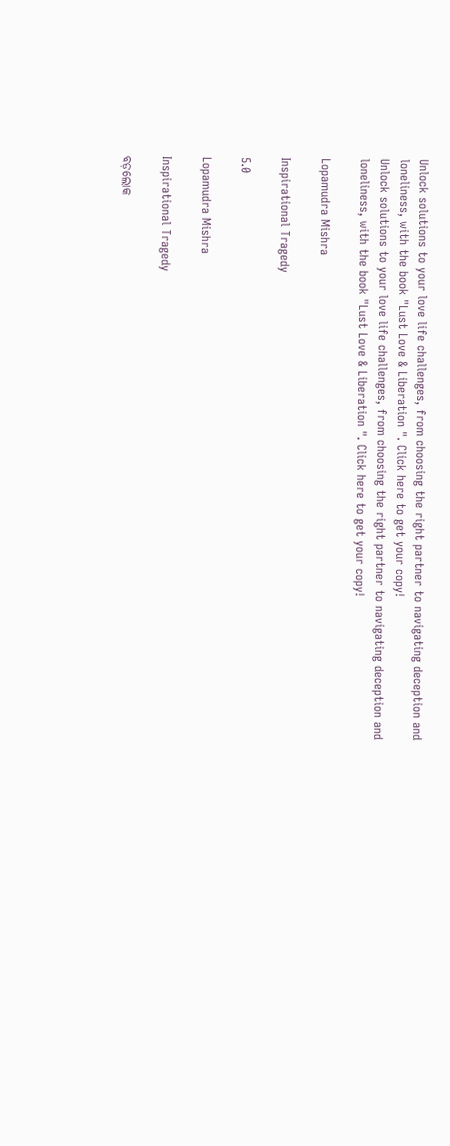Unlock solutions to your love life challenges, from choosing the right partner to navigating deception and loneliness, with the book "Lust Love & Liberation ". Click here to get your copy!
Unlock solutions to your love life challenges, from choosing the right partner to navigating deception and loneliness, with the book "Lust Love & Liberation ". Click here to get your copy!

Lopamudra Mishra

Inspirational Tragedy

5.0

Lopamudra Mishra

Inspirational Tragedy

ବଡ଼ଲୋକ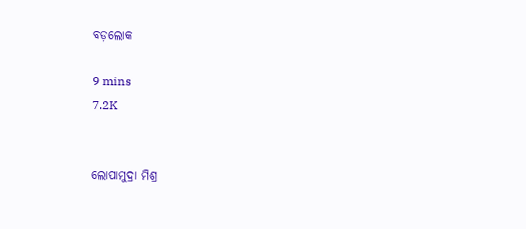ବଡ଼ଲୋକ

9 mins
7.2K


ଲୋପାମୁଦ୍ରା ମିଶ୍ର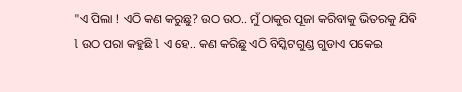"ଏ ପିଲା ! ଏଠି କଣ କରୁଛୁ? ଉଠ ଉଠ.. ମୁଁ ଠାକୁର ପୂଜା କରିବାକୁ ଭିତରକୁ ଯିଵି l ଉଠ ପରା କହୁଛି l ଏ ହେ.. କଣ କରିଛୁ ଏଠି ବିସ୍କିଟଗୁଣ୍ଡ ଗୁଡାଏ ପକେଇ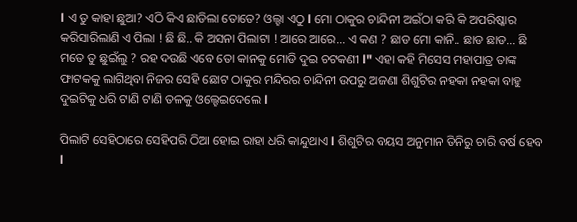l ଏ ତୁ କାହା ଛୁଆ? ଏଠି କିଏ ଛାଡିଲା ତୋତେ? ଓଲ୍ହା ଏଠୁ l ମୋ ଠାକୁର ଚାନ୍ଦିନୀ ଅଇଁଠା କରି କି ଅପରିଷ୍କାର କରିସାରିଲାଣି ଏ ପିଲା ! ଛି ଛି.. କି ଅସନା ପିଲାଟା ! ଆରେ ଆରେ... ଏ କଣ ? ଛାଡ ମୋ କାନି.. ଛାଡ ଛାଡ... ଛି ମତେ ତୁ ଛୁଇଁଲୁ ? ରହ ଦଉଛି ଏବେ ତୋ କାନକୁ ମୋଡି ଦୁଇ ଚଟକଣୀ l" ଏହା କହି ମିସେସ ମହାପାତ୍ର ତାଙ୍କ ଫାଟକକୁ ଲାଗିଥିବା ନିଜର ସେହି ଛୋଟ ଠାକୁର ମନ୍ଦିରର ଚାନ୍ଦିନୀ ଉପରୁ ଅଜଣା ଶିଶୁଟିର ନହକା ନହକା ବାହୁ ଦୁଇଟିକୁ ଧରି ଟାଣି ଟାଣି ତଳକୁ ଓଲ୍ହେଇଦେଲେ l

ପିଲାଟି ସେହିଠାରେ ସେହିପରି ଠିଆ ହୋଇ ରାହା ଧରି କାନ୍ଦୁଥାଏ l ଶିଶୁଟିର ବୟସ ଅନୁମାନ ତିନିରୁ ଚାରି ବର୍ଷ ହେବ l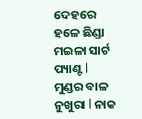ଦେହରେ ହଳେ ଛିଣ୍ଡା ମଇଳା ସାର୍ଟ ପ୍ୟାଣ୍ଟ l ମୁଣ୍ଡର ବାଳ ନୁଖୁରା l ନାକ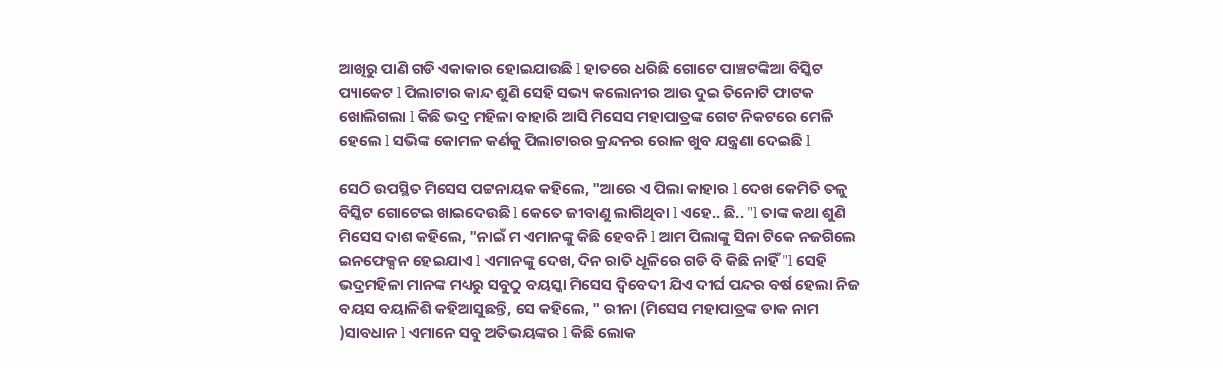ଆଖିରୁ ପାଣି ଗଡି ଏକାକାର ହୋଇଯାଉଛି l ହାତରେ ଧରିଛି ଗୋଟେ ପାଞ୍ଚଟଙ୍କିଆ ବିସ୍କିଟ ପ୍ୟାକେଟ l ପିଲାଟାର କାନ୍ଦ ଶୁଣି ସେହି ସଭ୍ୟ କଲୋନୀର ଆଉ ଦୁଇ ତିନୋଟି ଫାଟକ ଖୋଲିଗଲା l କିଛି ଭଦ୍ର ମହିଳା ବାହାରି ଆସି ମିସେସ ମହାପାତ୍ରଙ୍କ ଗେଟ ନିକଟରେ ମେଳି ହେଲେ l ସଭିଙ୍କ କୋମଳ କର୍ଣକୁ ପିଲାଟାରର କ୍ରନ୍ଦନର ରୋଳ ଖୁବ ଯନ୍ତ୍ରଣା ଦେଇଛି l

ସେଠି ଉପସ୍ଥିତ ମିସେସ ପଟ୍ଟନାୟକ କହିଲେ, "ଆରେ ଏ ପିଲା କାହାର l ଦେଖ କେମିତି ତଳୁ ବିସ୍କିଟ ଗୋଟେଇ ଖାଇଦେଉଛି l କେତେ ଜୀବାଣୁ ଲାଗିଥିବା l ଏହେ.. ଛି.. "l ତାଙ୍କ କଥା ଶୁଣି ମିସେସ ଦାଶ କହିଲେ, "ନାଇଁ ମ ଏମାନଙ୍କୁ କିଛି ହେବନି l ଆମ ପିଲାଙ୍କୁ ସିନା ଟିକେ ନଜଗିଲେ ଇନଫେକ୍ସନ ହେଇଯାଏ l ଏମାନଙ୍କୁ ଦେଖ, ଦିନ ରାତି ଧୂଳିରେ ଗଡି ବି କିଛି ନାହିଁ "l ସେହି ଭଦ୍ରମହିଳା ମାନଙ୍କ ମଧ୍ୟରୁ ସବୁଠୁ ବୟସ୍କା ମିସେସ ଦ୍ବିବେଦୀ ଯିଏ ଦୀର୍ଘ ପନ୍ଦର ବର୍ଷ ହେଲା ନିଜ ବୟସ ବୟାଳିଶି କହିଆସୁଛନ୍ତି, ସେ କହିଲେ, " ରୀନା (ମିସେସ ମହାପାତ୍ରଙ୍କ ଡାକ ନାମ )ସାବଧାନ l ଏମାନେ ସବୁ ଅତିଭୟଙ୍କର l କିଛି ଲୋକ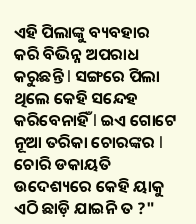ଏହି ପିଲାଙ୍କୁ ବ୍ୟବହାର କରି ବିଭିନ୍ନ ଅପରାଧ କରୁଛନ୍ତି l ସଙ୍ଗରେ ପିଲା ଥିଲେ କେହି ସନ୍ଦେହ କରିବେନାହିଁ l ଇଏ ଗୋଟେ ନୂଆ ତରିକା ଚୋରଙ୍କର l ଚୋରି ଡକାୟତି ଉଦେଶ୍ୟରେ କେହି ୟାକୁ ଏଠି ଛାଡ଼ି ଯାଇନି ତ ?"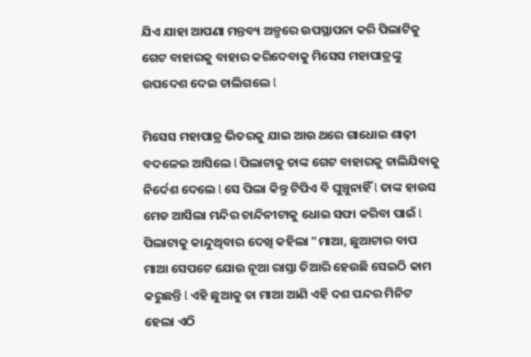ଯିଏ ଯାହା ଆପଣା ମନ୍ତବ୍ୟ ଅଳ୍ପରେ ଉପସ୍ଥାପନା କରି ପିଲାଟିକୁ ଗେଟ ବାହାରକୁ ବାହାର କରିଦେବାକୁ ମିସେସ ମହାପାତ୍ରଙ୍କୁ ଉପଦେଶ ଦେଇ ଚାଲିଗଲେ l

ମିସେସ ମହାପାତ୍ର ଭିତରକୁ ଯାଇ ଆଉ ଥରେ ଗାଧୋଇ ଶାଢ଼ୀ ବଦଳେଇ ଆସିଲେ l ପିଲାଟାକୁ ତାଙ୍କ ଗେଟ ବାହାରକୁ ଚାଲିଯିବାକୁ ନିର୍ଦେଶ ଦେଲେ l ସେ ପିଲା କିନ୍ତୁ ଟିପିଏ ବି ଘୁଞ୍ଚୁନାହିଁ l ତାଙ୍କ ହାଉସ ମେଡ ଆସିଲା ମନ୍ଦିର ଚାନ୍ଦିନୀଟାକୁ ଧୋଇ ସଫା କରିବା ପାଇଁ l ପିଲାଟାକୁ କାନ୍ଦୁଥିବାର ଦେଖି କହିଲା "ମାଆ, ଛୁଆଟାର ବାପ ମାଆ ସେପଟେ ଯୋଉ ନୂଆ ରାସ୍ତା ତିଆରି ହେଉଛି ସେଇଠି କାମ କରୁଛନ୍ତି l ଏହି ଛୁଆକୁ ତା ମାଆ ଆଣି ଏହି ଦଶ ପନ୍ଦର ମିନିଟ ହେଲା ଏଠି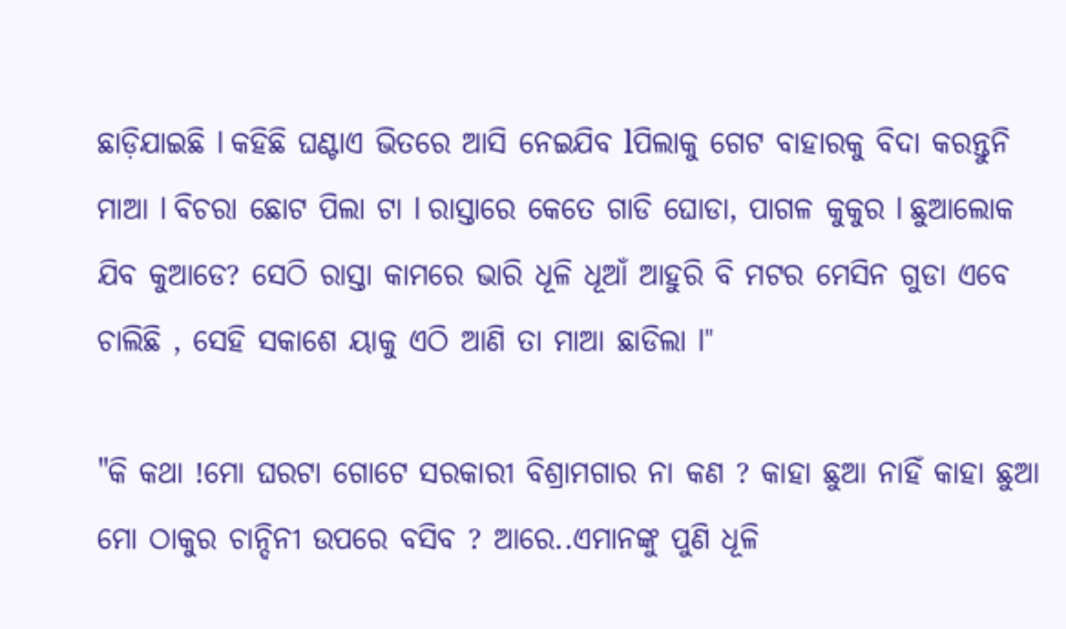ଛାଡ଼ିଯାଇଛି l କହିଛି ଘଣ୍ଟାଏ ଭିତରେ ଆସି ନେଇଯିବ lପିଲାକୁ ଗେଟ ବାହାରକୁ ବିଦା କରନ୍ତୁନି ମାଆ l ବିଚରା ଛୋଟ ପିଲା ଟା l ରାସ୍ତାରେ କେତେ ଗାଡି ଘୋଡା, ପାଗଳ କୁକୁର l ଛୁଆଲୋକ ଯିବ କୁଆଡେ? ସେଠି ରାସ୍ତା କାମରେ ଭାରି ଧୂଳି ଧୂଆଁ ଆହୁରି ବି ମଟର ମେସିନ ଗୁଡା ଏବେ ଚାଲିଛି , ସେହି ସକାଶେ ୟାକୁ ଏଠି ଆଣି ତା ମାଆ ଛାଡିଲା l"

"କି କଥା !ମୋ ଘରଟା ଗୋଟେ ସରକାରୀ ବିଶ୍ରାମଗାର ନା କଣ ? କାହା ଛୁଆ ନାହିଁ କାହା ଛୁଆ ମୋ ଠାକୁର ଚାନ୍ଦିନୀ ଉପରେ ବସିବ ? ଆରେ..ଏମାନଙ୍କୁ ପୁଣି ଧୂଳି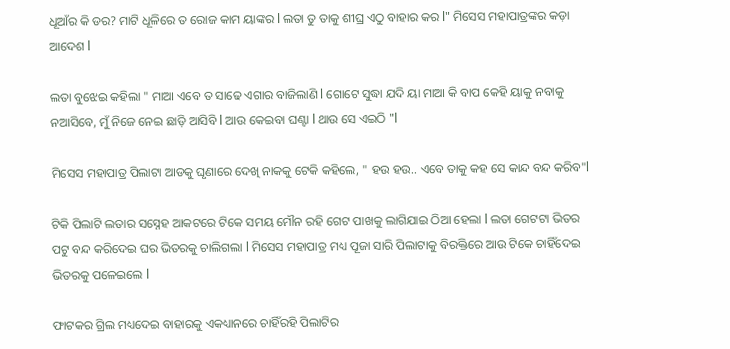ଧୂଆଁର କି ଡର? ମାଟି ଧୂଳିରେ ତ ରୋଜ କାମ ୟାଙ୍କର l ଲତା ତୁ ତାକୁ ଶୀଘ୍ର ଏଠୁ ବାହାର କର l" ମିସେସ ମହାପାତ୍ରଙ୍କର କଡ଼ା ଆଦେଶ l

ଲତା ବୁଝେଇ କହିଲା " ମାଆ ଏବେ ତ ସାଢେ ଏଗାର ବାଜିଲାଣି l ଗୋଟେ ସୁଦ୍ଧା ଯଦି ୟା ମାଆ କି ବାପ କେହି ୟାକୁ ନବାକୁ ନଆସିବେ, ମୁଁ ନିଜେ ନେଇ ଛାଡ଼ି ଆସିବି l ଆଉ କେଇବା ଘଣ୍ଟା l ଥାଉ ସେ ଏଇଠି "l

ମିସେସ ମହାପାତ୍ର ପିଲାଟା ଆଡକୁ ଘୃଣାରେ ଦେଖି ନାକକୁ ଟେକି କହିଲେ, " ହଉ ହଉ.. ଏବେ ତାକୁ କହ ସେ କାନ୍ଦ ବନ୍ଦ କରିବ"l

ଟିକି ପିଲାଟି ଲତାର ସସ୍ନେହ ଆକଟରେ ଟିକେ ସମୟ ମୌନ ରହି ଗେଟ ପାଖକୁ ଲାଗିଯାଇ ଠିଆ ହେଲା l ଲତା ଗେଟଟା ଭିତର ପଟୁ ବନ୍ଦ କରିଦେଇ ଘର ଭିତରକୁ ଚାଲିଗଲା l ମିସେସ ମହାପାତ୍ର ମଧ୍ୟ ପୂଜା ସାରି ପିଲାଟାକୁ ବିରକ୍ତିରେ ଆଉ ଟିକେ ଚାହିଁଦେଇ ଭିତରକୁ ପଳେଇଲେ l

ଫାଟକର ଗ୍ରିଲ ମଧ୍ୟଦେଇ ବାହାରକୁ ଏକଧ୍ୟାନରେ ଚାହିଁରହି ପିଲାଟିର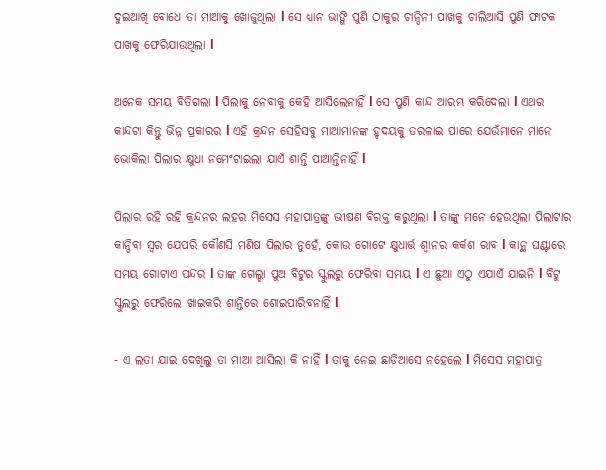ଦୁଇଆଖି ବୋଧେ ତା ମାଆକୁ ଖୋଜୁଥିଲା l ସେ ଧ୍ୟାନ ଭାଙ୍ଗି ପୁଣି ଠାକୁର ଚାନ୍ଦିନୀ ପାଖକୁ ଚାଲିଆସି ପୁଣି ଫାଟକ ପାଖକୁ ଫେରିଯାଉଥିଲା l

ଅନେକ ସମୟ ବିତିଗଲା l ପିଲାକୁ ନେବାକୁ କେହି ଆସିଲେନାହିଁ l ସେ ପୁଣି କାନ୍ଦ ଆରମ୍ଭ କରିଦେଲା l ଏଥର କାନ୍ଦଟା କିନ୍ତୁ ଭିନ୍ନ ପ୍ରକାରର l ଏହି କ୍ରନ୍ଦନ ସେହିସବୁ ମାଆମାନଙ୍କ ହୃଦୟକୁ ତରଳାଇ ପାରେ ଯେଉଁମାନେ ମାନେ ଭୋକିଲା ପିଲାର କ୍ଷୁଧା ନମେଂଟାଇଲା ଯାଏଁ ଶାନ୍ତି ପାଆନ୍ତିନାହିଁ l

ପିଲାର ରହି ରହି କ୍ରନ୍ଦନର ଲହର ମିସେସ ମହାପାତ୍ରଙ୍କୁ ଭୀଷଣ ବିରକ୍ତ କରୁଥିଲା l ତାଙ୍କୁ ମନେ ହେଉଥିଲା ପିଲାଟାର କାନ୍ଦିବା ସ୍ୱର ଯେପରି କୌଣସି ମଣିଷ ପିଲାର ନୁହେଁ, କୋଉ ଗୋଟେ କ୍ଷୁଧାର୍ତ୍ତ ଶ୍ଵାନର କର୍କଶ ରାବ l କାନ୍ଥ ଘଣ୍ଟାରେ ସମୟ ଗୋଟାଏ ପନ୍ଦର l ତାଙ୍କ ଗେଲ୍ହା ପୁଅ ବିଟୁର ସ୍କୁଲରୁ ଫେରିବା ସମୟ l ଏ ଛୁଆ ଏଠୁ ଏଯାଏଁ ଯାଇନି l ବିଟୁ ସ୍କୁଲରୁ ଫେରିଲେ ଖାଇକରି ଶାନ୍ତିରେ ଶୋଇପାରିବନାହିଁ l

- ଏ ଲତା ଯାଇ ଦେଖିଲୁ ତା ମାଆ ଆସିଲା କି ନାହିଁ l ତାକୁ ନେଇ ଛାଡିଆସେ ନହେଲେ l ମିସେସ ମହାପାତ୍ର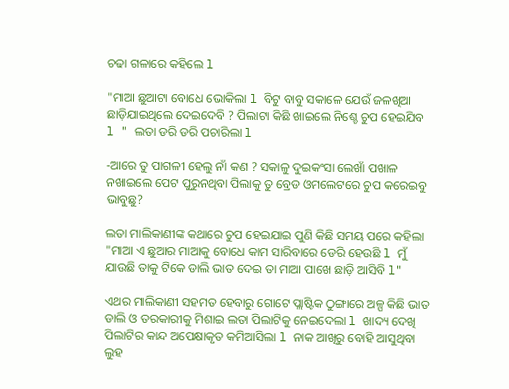ଚଢା ଗଳାରେ କହିଲେ l

"ମାଆ ଛୁଆଟା ବୋଧେ ଭୋକିଲା l ବିଟୁ ବାବୁ ସକାଳେ ଯେଉଁ ଜଳଖିଆ ଛାଡ଼ିଯାଇଥିଲେ ଦେଇଦେବି ? ପିଲାଟା କିଛି ଖାଇଲେ ନିଶ୍ଚେ ଚୁପ ହେଇଯିବ l " ଲତା ଡରି ଡରି ପଚାରିଲା l

-ଆରେ ତୁ ପାଗଳୀ ହେଲୁ ନାଁ କଣ ? ସକାଳୁ ଦୁଇକଂସା ଲେଖାଁ ପଖାଳ ନଖାଇଲେ ପେଟ ପୁରୁନଥିବା ପିଲାକୁ ତୁ ବ୍ରେଡ ଓମଲେଟରେ ଚୁପ କରେଇବୁ ଭାବୁଛୁ?

ଲତା ମାଲିକାଣୀଙ୍କ କଥାରେ ଚୁପ ହେଇଯାଇ ପୁଣି କିଛି ସମୟ ପରେ କହିଲା "ମାଆ ଏ ଛୁଆର ମାଆକୁ ବୋଧେ କାମ ସାରିବାରେ ଡେରି ହେଉଛି l ମୁଁ ଯାଉଛି ତାକୁ ଟିକେ ଡାଲି ଭାତ ଦେଇ ତା ମାଆ ପାଖେ ଛାଡ଼ି ଆସିବି l"

ଏଥର ମାଲିକାଣୀ ସହମତ ହେବାରୁ ଗୋଟେ ପ୍ଲାଷ୍ଟିକ ଠୁଙ୍ଗାରେ ଅଳ୍ପ କିଛି ଭାତ ଡାଲି ଓ ତରକାରୀକୁ ମିଶାଇ ଲତା ପିଲାଟିକୁ ନେଇଦେଲା l ଖାଦ୍ୟ ଦେଖି ପିଲାଟିର କାନ୍ଦ ଅପେକ୍ଷାକୃତ କମିଆସିଲା l ନାକ ଆଖିରୁ ବୋହି ଆସୁଥିବା ଲୁହ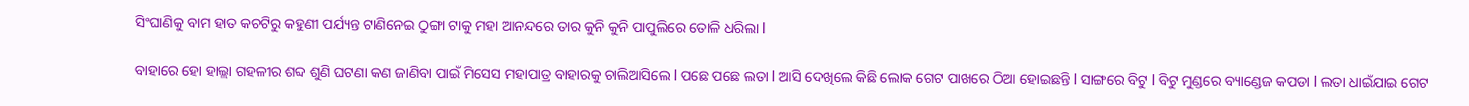ସିଂଘାଣିକୁ ବାମ ହାତ କଚଟିରୁ କହୁଣୀ ପର୍ଯ୍ୟନ୍ତ ଟାଣିନେଇ ଠୁଙ୍ଗା ଟାକୁ ମହା ଆନନ୍ଦରେ ତାର କୁନି କୁନି ପାପୁଲିରେ ତୋଳି ଧରିଲା l

ବାହାରେ ହୋ ହାଲ୍ଲା ଗହଳୀର ଶବ୍ଦ ଶୁଣି ଘଟଣା କଣ ଜାଣିବା ପାଇଁ ମିସେସ ମହାପାତ୍ର ବାହାରକୁ ଚାଲିଆସିଲେ l ପଛେ ପଛେ ଲତା l ଆସି ଦେଖିଲେ କିଛି ଲୋକ ଗେଟ ପାଖରେ ଠିଆ ହୋଇଛନ୍ତି l ସାଙ୍ଗରେ ବିଟୁ l ବିଟୁ ମୁଣ୍ଡରେ ବ୍ୟାଣ୍ଡେଜ କପଡା l ଲତା ଧାଇଁଯାଇ ଗେଟ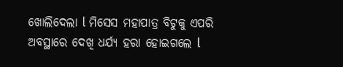ଖୋଲିଦେଲା l ମିସେସ ମହାପାତ୍ର ବିଟୁକୁ ଏପରି ଅବସ୍ଥାରେ ଦେଖି ଧର୍ଯ୍ୟ ହରା ହୋଇଗଲେ l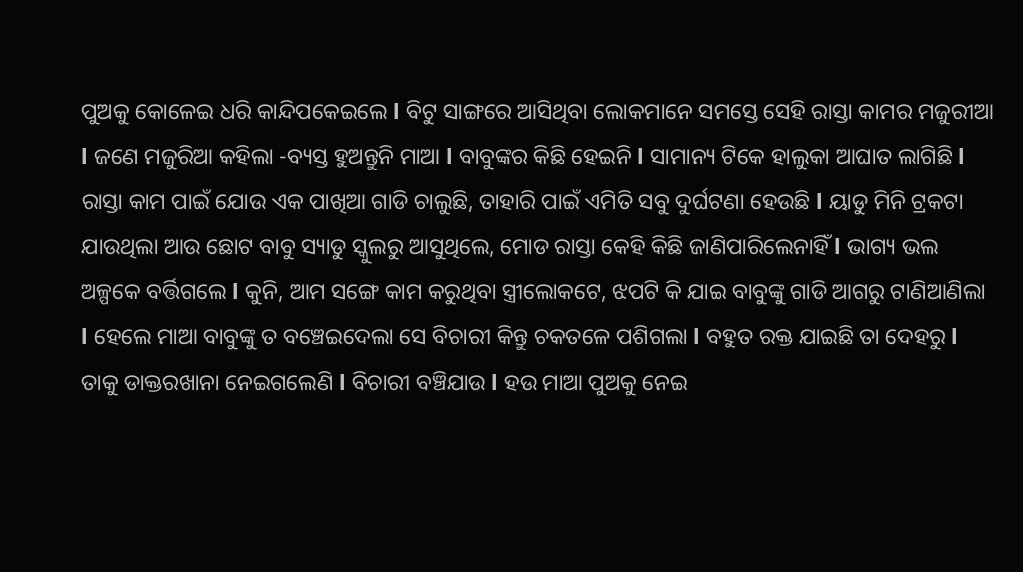ପୁଅକୁ କୋଳେଇ ଧରି କାନ୍ଦିପକେଇଲେ l ବିଟୁ ସାଙ୍ଗରେ ଆସିଥିବା ଲୋକମାନେ ସମସ୍ତେ ସେହି ରାସ୍ତା କାମର ମଜୁରୀଆ l ଜଣେ ମଜୁରିଆ କହିଲା -ବ୍ୟସ୍ତ ହୁଅନ୍ତୁନି ମାଆ l ବାବୁଙ୍କର କିଛି ହେଇନି l ସାମାନ୍ୟ ଟିକେ ହାଲୁକା ଆଘାତ ଲାଗିଛି l ରାସ୍ତା କାମ ପାଇଁ ଯୋଉ ଏକ ପାଖିଆ ଗାଡି ଚାଲୁଛି, ତାହାରି ପାଇଁ ଏମିତି ସବୁ ଦୁର୍ଘଟଣା ହେଉଛି l ୟାଡୁ ମିନି ଟ୍ରକଟା ଯାଉଥିଲା ଆଉ ଛୋଟ ବାବୁ ସ୍ୟାଡୁ ସ୍କୁଲରୁ ଆସୁଥିଲେ, ମୋଡ ରାସ୍ତା କେହି କିଛି ଜାଣିପାରିଲେନାହିଁ l ଭାଗ୍ୟ ଭଲ ଅଳ୍ପକେ ବର୍ତ୍ତିଗଲେ l କୁନି, ଆମ ସଙ୍ଗେ କାମ କରୁଥିବା ସ୍ତ୍ରୀଲୋକଟେ, ଝପଟି କି ଯାଇ ବାବୁଙ୍କୁ ଗାଡି ଆଗରୁ ଟାଣିଆଣିଲା l ହେଲେ ମାଆ ବାବୁଙ୍କୁ ତ ବଞ୍ଚେଇଦେଲା ସେ ବିଚାରୀ କିନ୍ତୁ ଚକତଳେ ପଶିଗଲା l ବହୁତ ରକ୍ତ ଯାଇଛି ତା ଦେହରୁ l ତାକୁ ଡାକ୍ତରଖାନା ନେଇଗଲେଣି l ବିଚାରୀ ବଞ୍ଚିଯାଉ l ହଉ ମାଆ ପୁଅକୁ ନେଇ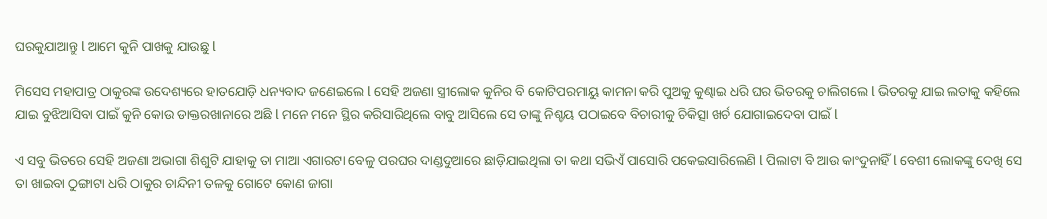ଘରକୁଯାଆନ୍ତୁ l ଆମେ କୁନି ପାଖକୁ ଯାଉଛୁ l

ମିସେସ ମହାପାତ୍ର ଠାକୁରଙ୍କ ଉଦେଶ୍ୟରେ ହାତଯୋଡ଼ି ଧନ୍ୟବାଦ ଜଣେଇଲେ l ସେହି ଅଜଣା ସ୍ତ୍ରୀଲୋକ କୁନିର ବି କୋଟିପରମାୟୁ କାମନା କରି ପୁଅକୁ କୁଣ୍ଢାଇ ଧରି ଘର ଭିତରକୁ ଚାଲିଗଲେ l ଭିତରକୁ ଯାଇ ଲତାକୁ କହିଲେ ଯାଇ ବୁଝିଆସିବା ପାଇଁ କୁନି କୋଉ ଡାକ୍ତରଖାନାରେ ଅଛି l ମନେ ମନେ ସ୍ଥିର କରିସାରିଥିଲେ ବାବୁ ଆସିଲେ ସେ ତାଙ୍କୁ ନିଶ୍ଚୟ ପଠାଇବେ ବିଚାରୀକୁ ଚିକିତ୍ସା ଖର୍ଚ ଯୋଗାଇଦେବା ପାଇଁ l

ଏ ସବୁ ଭିତରେ ସେହି ଅଜଣା ଅଭାଗା ଶିଶୁଟି ଯାହାକୁ ତା ମାଆ ଏଗାରଟା ବେଳୁ ପରଘର ଦାଣ୍ଡଦୁଆରେ ଛାଡ଼ିଯାଇଥିଲା ତା କଥା ସଭିଏଁ ପାସୋରି ପକେଇସାରିଲେଣି l ପିଲାଟା ବି ଆଉ କାଂଦୁନାହିଁ l ବେଶୀ ଲୋକଙ୍କୁ ଦେଖି ସେ ତା ଖାଇବା ଠୁଙ୍ଗାଟା ଧରି ଠାକୁର ଚାନ୍ଦିନୀ ତଳକୁ ଗୋଟେ କୋଣ ଜାଗା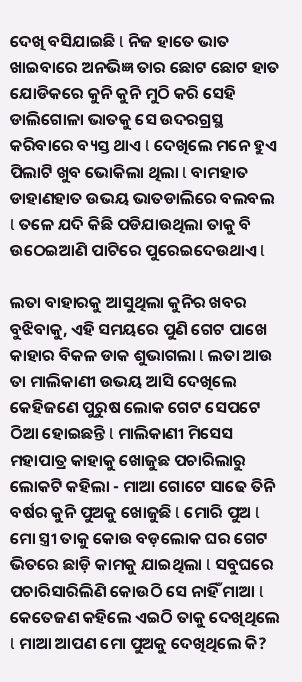ଦେଖି ବସିଯାଇଛି l ନିଜ ହାତେ ଭାତ ଖାଇବାରେ ଅନଭିଜ୍ଞ ତାର ଛୋଟ ଛୋଟ ହାତ ଯୋଡିକରେ କୁନି କୁନି ମୁଠି କରି ସେହି ଡାଲିଗୋଳା ଭାତକୁ ସେ ଉଦରଗ୍ରସ୍ଥ କରିବାରେ ବ୍ୟସ୍ତ ଥାଏ l ଦେଖିଲେ ମନେ ହୁଏ ପିଲାଟି ଖୁବ ଭୋକିଲା ଥିଲା l ବାମହାତ ଡାହାଣହାତ ଉଭୟ ଭାତଡାଲିରେ ବଲବଲ l ତଳେ ଯଦି କିଛି ପଡିଯାଉଥିଲା ତାକୁ ବି ଉଠେଇଆଣି ପାଟିରେ ପୁରେଇଦେଉଥାଏ l

ଲତା ବାହାରକୁ ଆସୁଥିଲା କୁନିର ଖବର ବୁଝିବାକୁ, ଏହି ସମୟରେ ପୁଣି ଗେଟ ପାଖେ କାହାର ବିକଳ ଡାକ ଶୁଭାଗଲା l ଲତା ଆଉ ତା ମାଲିକାଣୀ ଉଭୟ ଆସି ଦେଖିଲେ କେହିଜଣେ ପୁରୁଷ ଲୋକ ଗେଟ ସେପଟେ ଠିଆ ହୋଇଛନ୍ତି l ମାଲିକାଣୀ ମିସେସ ମହାପାତ୍ର କାହାକୁ ଖୋଜୁଛ ପଚାରିଲାରୁ ଲୋକଟି କହିଲା - ମାଆ ଗୋଟେ ସାଢେ ତିନି ବର୍ଷର କୁନି ପୁଅକୁ ଖୋଜୁଛି l ମୋରି ପୁଅ l ମୋ ସ୍ତ୍ରୀ ତାକୁ କୋଉ ବଡ଼ଲୋକ ଘର ଗେଟ ଭିତରେ ଛାଡ଼ି କାମକୁ ଯାଇଥିଲା l ସବୁଘରେ ପଚାରିସାରିଲିଣି କୋଉଠି ସେ ନାହିଁ ମାଆ l କେତେଜଣ କହିଲେ ଏଇଠି ତାକୁ ଦେଖିଥିଲେ l ମାଆ ଆପଣ ମୋ ପୁଅକୁ ଦେଖିଥିଲେ କି?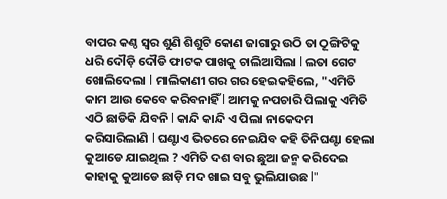ବାପର କଣ୍ଠ ସ୍ୱର ଶୁଣି ଶିଶୁଟି କୋଣ ଜାଗାରୁ ଉଠି ତା ଠୂଙ୍ଗିଟିକୁ ଧରି ଦୌଡ଼ି ଦୌଡି ଫାଟକ ପାଖକୁ ଚାଲିଆସିଲା l ଲତା ଗେଟ ଖୋଲିଦେଲା l ମାଲିକାଣୀ ଗର ଗର ହେଇକହିଲେ, "ଏମିତି କାମ ଆଉ କେବେ କରିବନାହିଁ l ଆମକୁ ନପଚାରି ପିଲାକୁ ଏମିତି ଏଠି ଛାଡିକି ଯିବନି l କାନ୍ଦି କାନ୍ଦି ଏ ପିଲା ନାକେଦମ କରିସାରିଲାଣି l ଘଣ୍ଟାଏ ଭିତରେ ନେଇଯିବ କହି ତିନିଘଣ୍ଟା ହେଲା କୁଆଡେ ଯାଇଥିଲ ? ଏମିତି ଦଶ ବାର ଛୁଆ ଜନ୍ମ କରିଦେଇ କାହାକୁ କୁଆଡେ ଛାଡ଼ି ମଦ ଖାଇ ସବୁ ଭୁଲିଯାଉଛ l"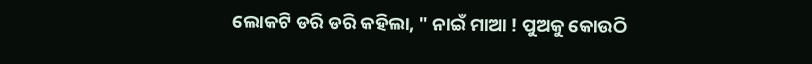ଲୋକଟି ଡରି ଡରି କହିଲା, " ନାଇଁ ମାଆ ! ପୁଅକୁ କୋଉଠି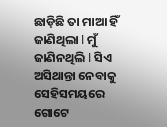ଛାଡ଼ିଛି ତା ମାଆ ହିଁ ଜାଣିଥିଲା l ମୁଁ ଜାଣିନଥିଲି l ସିଏ ଅସିଥାନ୍ତା ନେବାକୁ ସେହିସମୟରେ ଗୋଟେ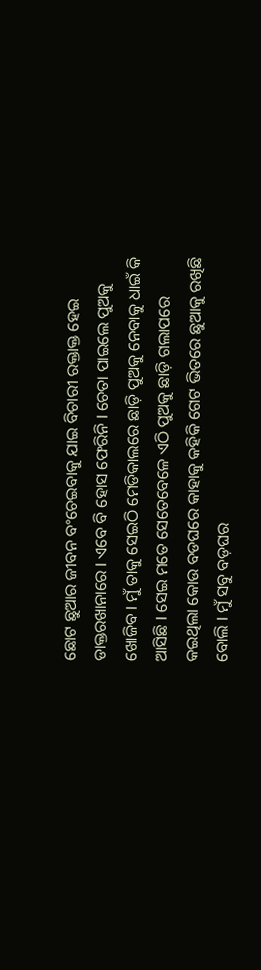ଛୋଟ ଛୁଆର ଜୀବନ ବଂଚେଇବାକୁ ଯାଇ ବିଚାରୀ ରକ୍ତାକ୍ତ ହେଇ ଡାକ୍ତରଖାନାରେ l ଏବେ ବି ହୋସ ଫେରିନି l ଚେତା ପାଇଲେ ପୁଅକୁ ଖୋଜିବ l ମୁଁ ତାକୁ ସେଇଠି ମେଡିକାଲରେ ଛାଡ଼ି ପୁଅକୁ ନେବାକୁ ଧାଇଁ କି ଆସିଛି l ସେଇ ମତେ ସେତେବେଳେ ଏଠି ପୁଅକୁ ଛାଡ଼ି ଗଲାପରେ କଇଥିଲା କୋଉ ବଡଘରେ କାହାକୁ କହିକି ଗେଟ ଭିତରେ ଛୁଆକୁ ରଖିଛି ବୋଲି l ମୁଁ ସବୁ ବଡ଼ଘର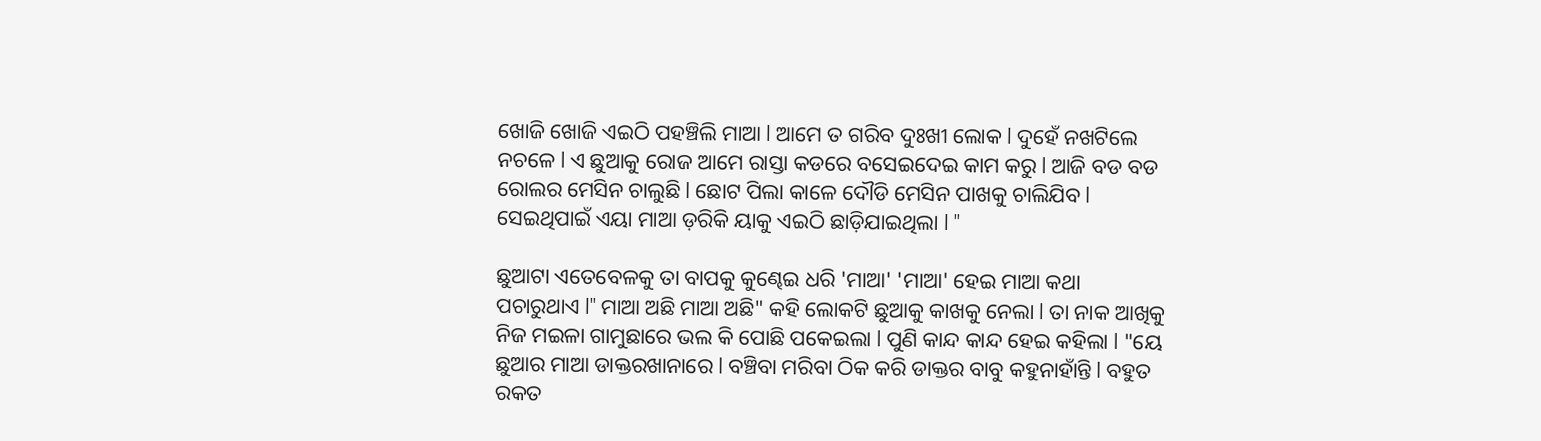ଖୋଜି ଖୋଜି ଏଇଠି ପହଞ୍ଚିଲି ମାଆ l ଆମେ ତ ଗରିବ ଦୁଃଖୀ ଲୋକ l ଦୁହେଁ ନଖଟିଲେ ନଚଳେ l ଏ ଛୁଆକୁ ରୋଜ ଆମେ ରାସ୍ତା କଡରେ ବସେଇଦେଇ କାମ କରୁ l ଆଜି ବଡ ବଡ ରୋଲର ମେସିନ ଚାଲୁଛି l ଛୋଟ ପିଲା କାଳେ ଦୌଡି ମେସିନ ପାଖକୁ ଚାଲିଯିବ l ସେଇଥିପାଇଁ ଏୟା ମାଆ ଡ଼ରିକି ୟାକୁ ଏଇଠି ଛାଡ଼ିଯାଇଥିଲା l "

ଛୁଆଟା ଏତେବେଳକୁ ତା ବାପକୁ କୁଣ୍ଢେଇ ଧରି 'ମାଆ' 'ମାଆ' ହେଇ ମାଆ କଥା ପଚାରୁଥାଏ l" ମାଆ ଅଛି ମାଆ ଅଛି" କହି ଲୋକଟି ଛୁଆକୁ କାଖକୁ ନେଲା l ତା ନାକ ଆଖିକୁ ନିଜ ମଇଳା ଗାମୁଛାରେ ଭଲ କି ପୋଛି ପକେଇଲା l ପୁଣି କାନ୍ଦ କାନ୍ଦ ହେଇ କହିଲା l "ୟେ ଛୁଆର ମାଆ ଡାକ୍ତରଖାନାରେ l ବଞ୍ଚିବା ମରିବା ଠିକ କରି ଡାକ୍ତର ବାବୁ କହୁନାହାଁନ୍ତି l ବହୁତ ରକତ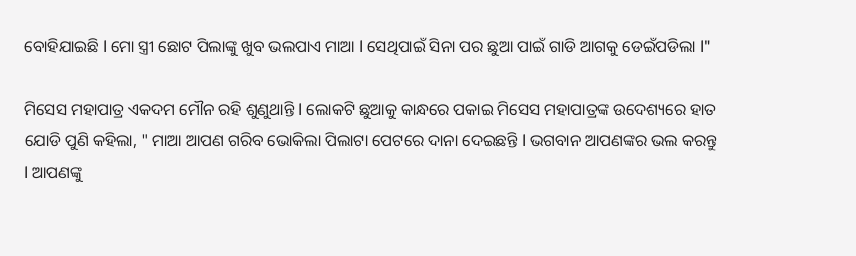ବୋହିଯାଇଛି l ମୋ ସ୍ତ୍ରୀ ଛୋଟ ପିଲାଙ୍କୁ ଖୁବ ଭଲପାଏ ମାଆ l ସେଥିପାଇଁ ସିନା ପର ଛୁଆ ପାଇଁ ଗାଡି ଆଗକୁ ଡେଇଁପଡିଲା l"

ମିସେସ ମହାପାତ୍ର ଏକଦମ ମୌନ ରହି ଶୁଣୁଥାନ୍ତି l ଲୋକଟି ଛୁଆକୁ କାନ୍ଧରେ ପକାଇ ମିସେସ ମହାପାତ୍ରଙ୍କ ଉଦେଶ୍ୟରେ ହାତ ଯୋଡି ପୁଣି କହିଲା, " ମାଆ ଆପଣ ଗରିବ ଭୋକିଲା ପିଲାଟା ପେଟରେ ଦାନା ଦେଇଛନ୍ତି l ଭଗବାନ ଆପଣଙ୍କର ଭଲ କରନ୍ତୁ l ଆପଣଙ୍କୁ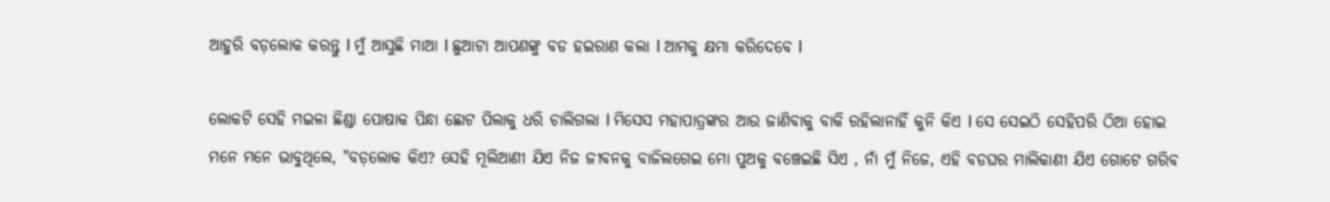ଆହୁରି ବଡ଼ଲୋକ କରନ୍ତୁ l ମୁଁ ଆସୁଛି ମାଆ l ଛୁଆଟା ଆପଣଙ୍କୁ ବଡ ହଇରାଣ କଲା l ଆମକୁ କ୍ଷମା କରିଦେବେ l

ଲୋକଟି ସେହି ମଇଳା ଛିଣ୍ଡା ପୋଷାକ ପିନ୍ଧା ଛୋଟ ପିଲାକୁ ଧରି ଚାଲିଗଲା l ମିସେସ ମହାପାତ୍ରଙ୍କର ଆଉ ଜାଣିବାକୁ ବାକି ରହିଲାନାହିଁ କୁନି କିଏ l ସେ ସେଇଠି ସେହିପରି ଠିଆ ହୋଇ ମନେ ମନେ ଭାବୁଥିଲେ, "ବଡ଼ଲୋକ କିଏ? ସେହି ମୂଲିଆଣୀ ଯିଏ ନିଜ ଜୀବନକୁ ବାଜିଲଗେଇ ମୋ ପୁଅକୁ ବଞ୍ଚେଇଛି ସିଏ , ନାଁ ମୁଁ ନିଜେ, ଏହି ବଡଘର ମାଲିକାଣୀ ଯିଏ ଗୋଟେ ଗରିବ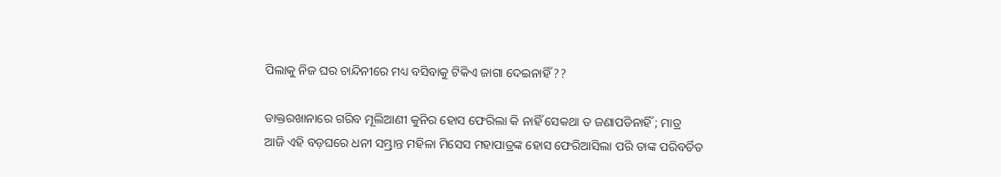ପିଲାକୁ ନିଜ ଘର ଚାନ୍ଦିନୀରେ ମଧ୍ୟ ବସିବାକୁ ଟିକିଏ ଜାଗା ଦେଇନାହିଁ ??

ଡାକ୍ତରଖାନାରେ ଗରିବ ମୂଲିଆଣୀ କୁନିର ହୋସ ଫେରିଲା କି ନାହିଁ ସେକଥା ତ ଜଣାପଡିନାହିଁ ; ମାତ୍ର ଆଜି ଏହି ବଡ଼ଘରେ ଧନୀ ସମ୍ଭ୍ରାନ୍ତ ମହିଳା ମିସେସ ମହାପାତ୍ରଙ୍କ ହୋସ ଫେରିଆସିଲା ପରି ତାଙ୍କ ପରିବର୍ତିତ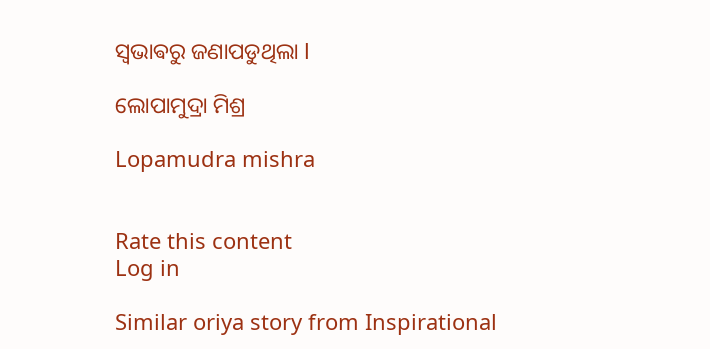ସ୍ଵଭାଵରୁ ଜଣାପଡୁଥିଲା l

ଲୋପାମୁଦ୍ରା ମିଶ୍ର

Lopamudra mishra


Rate this content
Log in

Similar oriya story from Inspirational